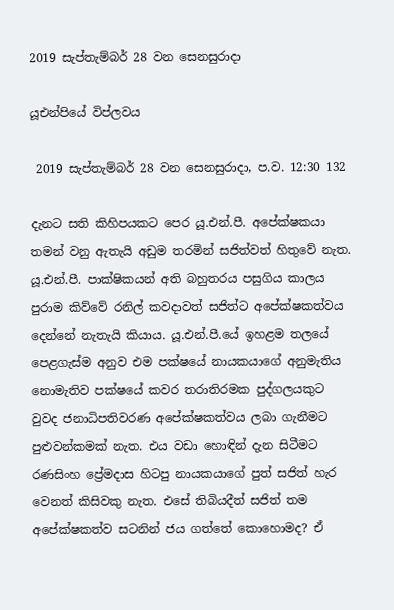2019 සැප්තැම්බර් 28 වන සෙනසුරාදා

යූඑන්පියේ විප්ලවය

 2019 සැප්තැම්බර් 28 වන සෙනසුරාදා, ප.ව. 12:30 132

දැනට සති කිහිපයකට පෙර යූ.එන්.පී. අපේක්ෂකයා තමන් වනු ඇතැයි අඩුම තරමින් සජිත්වත් හිතුවේ නැත. යූ.එන්.පී. පාක්ෂිකයන් අති බහුතරය පසුගිය කාලය පුරාම කිව්වේ රනිල් කවදාවත් සජිත්ට අපේක්ෂකත්වය දෙන්නේ නැතැයි කියාය. යූ.එන්.පී.යේ ඉහළම තලයේ පෙළගැස්ම අනුව එම පක්ෂයේ නායකයාගේ අනුමැතිය නොමැතිව පක්ෂයේ කවර තරාතිරමක පුද්ගලයකුට වුවද ජනාධිපතිවරණ අපේක්ෂකත්වය ලබා ගැනීමට පුළුවන්කමක් නැත. එය වඩා හොඳින් දැන සිටීමට රණසිංහ ප්‍රේමදාස හිටපු නායකයාගේ පුත් සජිත් හැර වෙනත් කිසිවකු නැත. එසේ තිබියදීත් සජිත් තම අපේක්ෂකත්ව සටනින් ජය ගත්තේ කොහොමද? ඒ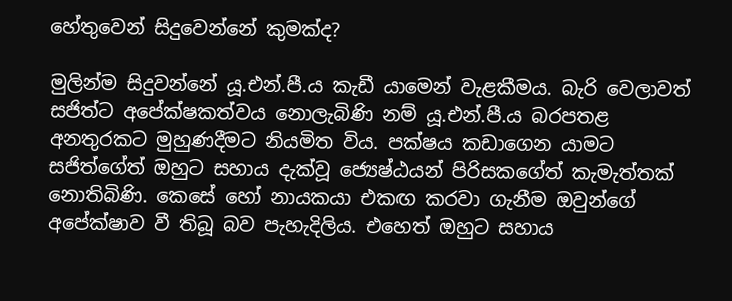හේතුවෙන් සිදුවෙන්නේ කුමක්ද?

මුලින්ම සිදුවන්නේ යූ.එන්.පී.ය කැඩී යාමෙන් වැළකීමය. බැරි වෙලාවත් සජිත්ට අපේක්ෂකත්වය නොලැබිණි නම් යූ.එන්.පී.ය බරපතළ අනතුරකට මුහුණදීමට නියමිත විය. පක්ෂය කඩාගෙන යාමට සජිත්ගේත් ඔහුට සහාය දැක්වූ ජ්‍යෙෂ්ඨයන් පිරිසකගේත් කැමැත්තක් නොතිබිණි. කෙසේ හෝ නායකයා එකඟ කරවා ගැනීම ඔවුන්ගේ අපේක්ෂාව වී තිබූ බව පැහැදිලිය. එහෙත් ඔහුට සහාය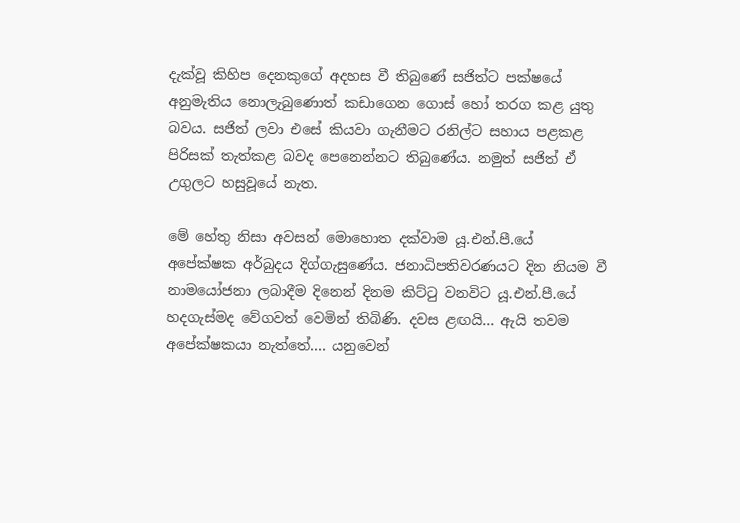දැක්වූ කිහිප දෙනකුගේ අදහස වී තිබුණේ සජිත්ට පක්ෂයේ අනුමැතිය නොලැබුණොත් කඩාගෙන ගොස් හෝ තරග කළ යුතු බවය. සජිත් ලවා එසේ කියවා ගැනීමට රනිල්ට සහාය පළකළ පිරිසක් තැත්කළ බවද පෙනෙන්නට තිබුණේය. නමුත් සජිත් ඒ උගුලට හසුවූයේ නැත.

මේ හේතු නිසා අවසන් මොහොත දක්වාම යූ.එන්.පී.යේ අපේක්ෂක අර්බුදය දිග්ගැසුණේය. ජනාධිපතිවරණයට දින නියම වී නාමයෝජනා ලබාදීම දිනෙන් දිනම කිට්ටු වනවිට යූ.එන්.පී.යේ හදගැස්මද වේගවත් වෙමින් තිබිණි. දවස ළඟයි... ඇයි තවම අපේක්ෂකයා නැත්තේ.... යනුවෙන්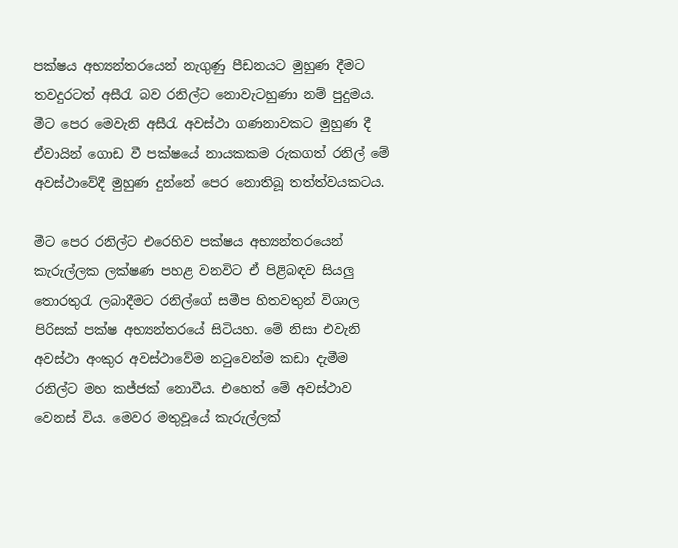පක්ෂය අභ්‍යන්තරයෙන් නැගුණු පීඩනයට මුහුණ දීමට තවදුරටත් අසීරැ බව රනිල්ට නොවැටහුණා නම් පුදුමය. මීට පෙර මෙවැනි අසීරැ අවස්ථා ගණනාවකට මුහුණ දී ඒවායින් ගොඩ වී පක්ෂයේ නායකකම රුකගත් රනිල් මේ අවස්ථාවේදී මුහුණ දුන්නේ පෙර නොතිබූ තත්ත්වයකටය.

මීට පෙර රනිල්ට එරෙහිව පක්ෂය අභ්‍යන්තරයෙන් කැරුල්ලක ලක්ෂණ පහළ වනවිට ඒ පිළිබඳව සියලු තොරතුරැ ලබාදීමට රනිල්ගේ සමීප හිතවතුන් විශාල පිරිසක් පක්ෂ අභ්‍යන්තරයේ සිටියහ. මේ නිසා එවැනි අවස්ථා අංකුර අවස්ථාවේම නටුවෙන්ම කඩා දැමීම රනිල්ට මහ කජ්ජක් නොවීය. එහෙත් මේ අවස්ථාව වෙනස් විය. මෙවර මතුවූයේ කැරුල්ලක්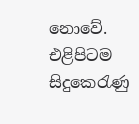නොවේ. එළිපිටම සිදුකෙරැණු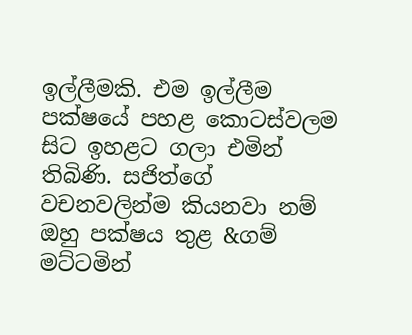ඉල්ලීමකි. එම ඉල්ලීම පක්ෂයේ පහළ කොටස්වලම සිට ඉහළට ගලා එමින් තිබිණි. සජිත්ගේ වචනවලින්ම කියනවා නම් ඔහු පක්ෂය තුළ &ගම් මට්ටමින්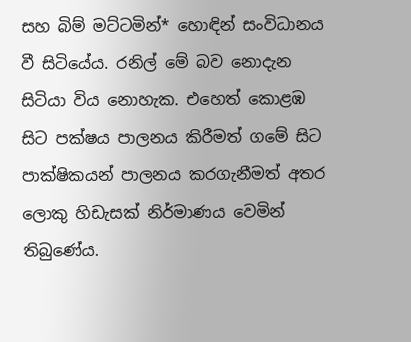සහ බිම් මට්ටමින්* හොඳින් සංවිධානය වී සිටියේය. රනිල් මේ බව නොදැන සිටියා විය නොහැක. එහෙත් කොළඹ සිට පක්ෂය පාලනය කිරීමත් ගමේ සිට පාක්ෂිකයන් පාලනය කරගැනීමත් අතර ලොකු හිඩැසක් නිර්මාණය වෙමින් තිබුණේය.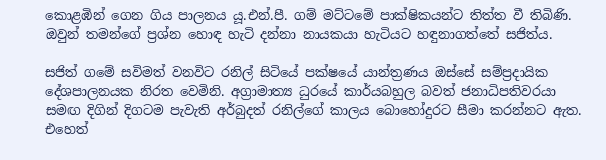කොළඹින් ගෙන ගිය පාලනය යූ.එන්.පී. ගම් මට්ටමේ පාක්ෂිකයන්ට තිත්ත වී තිබිණි. ඔවුන් තමන්ගේ ප්‍රශ්න හොඳ හැටි දන්නා නායකයා හැටියට හඳුනාගත්තේ සජිත්ය.

සජිත් ගමේ සවිමත් වනවිට රනිල් සිටියේ පක්ෂයේ යාන්ත්‍රණය ඔස්සේ සම්ප්‍රදායික දේශපාලනයක නිරත වෙමිනි. අග්‍රාමාත්‍ය ධුරයේ කාර්යබහුල බවත් ජනාධිපතිවරයා සමඟ දිගින් දිගටම පැවැති අර්බුදත් රනිල්ගේ කාලය බොහෝදුරට සීමා කරන්නට ඇත. එහෙත්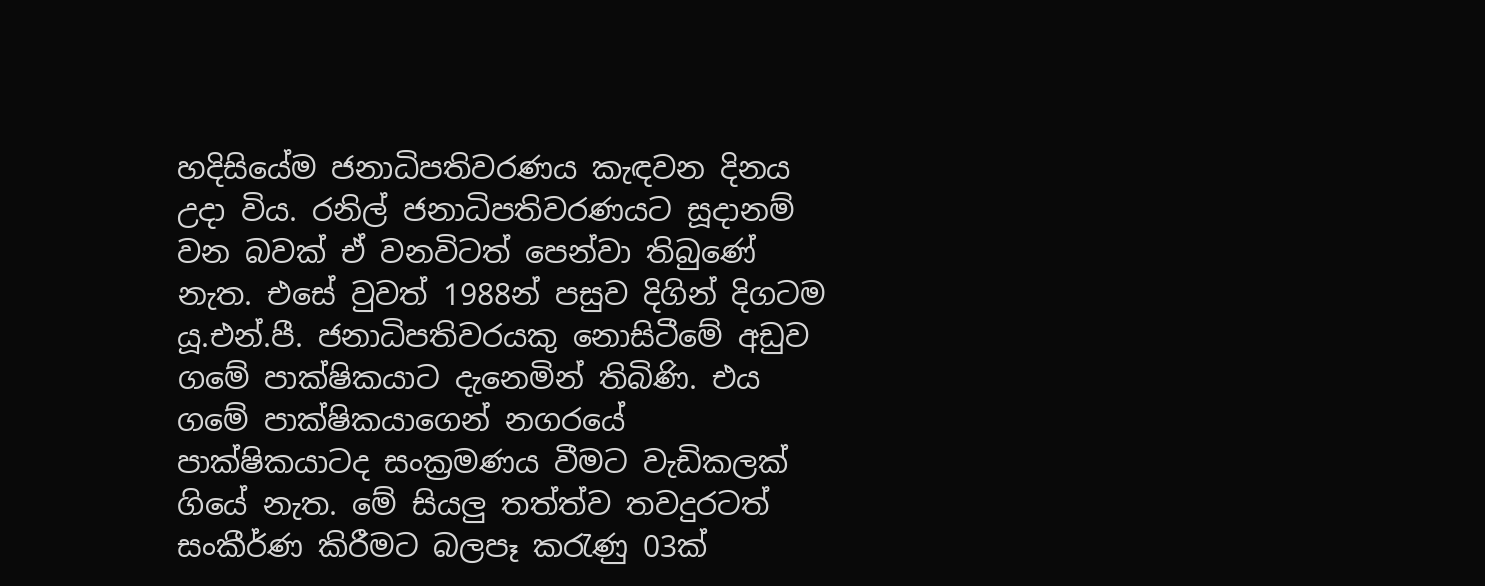හදිසියේම ජනාධිපතිවරණය කැඳවන දිනය උදා විය. රනිල් ජනාධිපතිවරණයට සූදානම් වන බවක් ඒ වනවිටත් පෙන්වා තිබුණේ නැත. එසේ වුවත් 1988න් පසුව දිගින් දිගටම යූ.එන්.පී. ජනාධිපතිවරයකු නොසිටීමේ අඩුව ගමේ පාක්ෂිකයාට දැනෙමින් තිබිණි. එය ගමේ පාක්ෂිකයාගෙන් නගරයේ පාක්ෂිකයාටද සංක්‍රමණය වීමට වැඩිකලක් ගියේ නැත. මේ සියලු තත්ත්ව තවදුරටත් සංකීර්ණ කිරීමට බලපෑ කරැණු 03ක්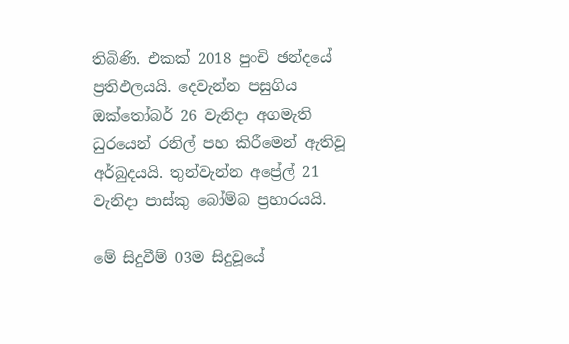තිබිණි. එකක් 2018 පුංචි ඡන්දයේ ප්‍රතිඵලයයි. දෙවැන්න පසුගිය ඔක්තෝබර් 26 වැනිදා අගමැති ධුරයෙන් රනිල් පහ කිරීමෙන් ඇතිවූ අර්බුදයයි. තුන්වැන්න අප්‍රේල් 21 වැනිදා පාස්කු බෝම්බ ප්‍රහාරයයි.

මේ සිදුවීම් 03ම සිදුවූයේ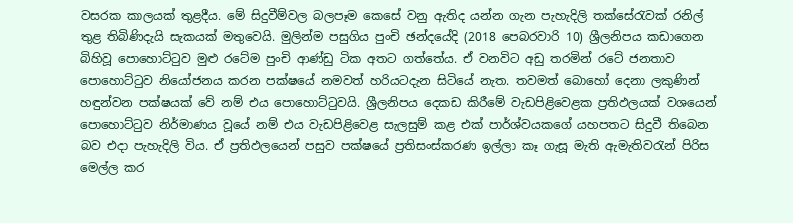වසරක කාලයක් තුළදීය. මේ සිදුවීම්වල බලපෑම කෙසේ වනු ඇතිද යන්න ගැන පැහැදිලි තක්සේරැවක් රනිල් තුළ තිබිණිදැයි සැකයක් මතුවෙයි. මුලින්ම පසුගිය පුංචි ඡන්දයේදි (2018 පෙබරවාරි 10) ශ්‍රීලනිපය කඩාගෙන බිහිවූ පොහොට්ටුව මුළු රටේම පුංචි ආණ්ඩු ටික අතට ගත්තේය. ඒ වනවිට අඩු තරමින් රටේ ජනතාව පොහොට්ටුව නියෝජනය කරන පක්ෂයේ නමවත් හරියටදැන සිටියේ නැත. තවමත් බොහෝ දෙනා ලකුණින් හඳුන්වන පක්ෂයක් වේ නම් එය පොහොට්ටුවයි. ශ්‍රීලනිපය දෙකඩ කිරීමේ වැඩපිළිවෙළක ප්‍රතිඵලයක් වශයෙන් පොහොට්ටුව නිර්මාණය වූයේ නම් එය වැඩපිළිවෙළ සැලසුම් කළ එක් පාර්ශ්වයකගේ යහපතට සිදුවී තිබෙන බව එදා පැහැදිලි විය. ඒ ප්‍රතිඵලයෙන් පසුව පක්ෂයේ ප්‍රතිසංස්කරණ ඉල්ලා කෑ ගැසූ මැති ඇමැතිවරැන් පිරිස මෙල්ල කර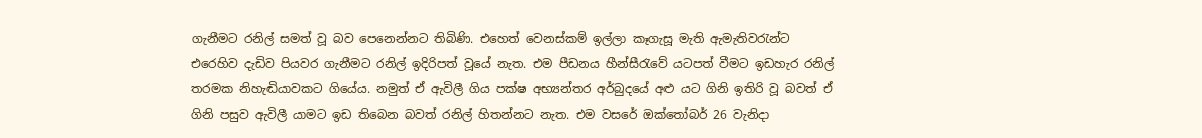ගැනීමට රනිල් සමත් වූ බව පෙනෙන්නට තිබිණි. එහෙත් වෙනස්කම් ඉල්ලා කෑගැසූ මැති ඇමැතිවරැන්ට එරෙහිව දැඩිව පියවර ගැනීමට රනිල් ඉදිරිපත් වූයේ නැත. එම පීඩනය හීන්සීරැවේ යටපත් වීමට ඉඩහැර රනිල් තරමක නිහැඬියාවකට ගියේය. නමුත් ඒ ඇවිලී ගිය පක්ෂ අභ්‍යන්තර අර්බුදයේ අළු යට ගිනි ඉතිරි වූ බවත් ඒ ගිනි පසුව ඇවිලී යාමට ඉඩ තිබෙන බවත් රනිල් හිතන්නට නැත. එම වසරේ ඔක්තෝබර් 26 වැනිදා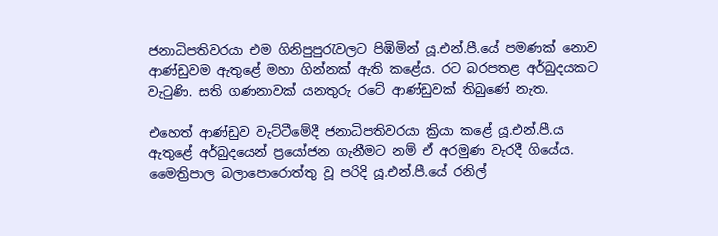ජනාධිපතිවරයා එම ගිනිපුපුරැවලට පිඹිමින් යූ.එන්.පී.යේ පමණක් නොව ආණ්ඩුවම ඇතුළේ මහා ගින්නක් ඇති කළේය. රට බරපතළ අර්බුදයකට වැටුණි. සති ගණනාවක් යනතුරු රටේ ආණ්ඩුවක් තිබුණේ නැත.

එහෙත් ආණ්ඩුව වැට්ටීමේදී ජනාධිපතිවරයා ක්‍රියා කළේ යූ.එන්.පී.ය ඇතුළේ අර්බුදයෙන් ප්‍රයෝජන ගැනීමට නම් ඒ අරමුණ වැරදී ගියේය. මෛත්‍රිපාල බලාපොරොත්තු වූ පරිදි යූ.එන්.පී.යේ රනිල්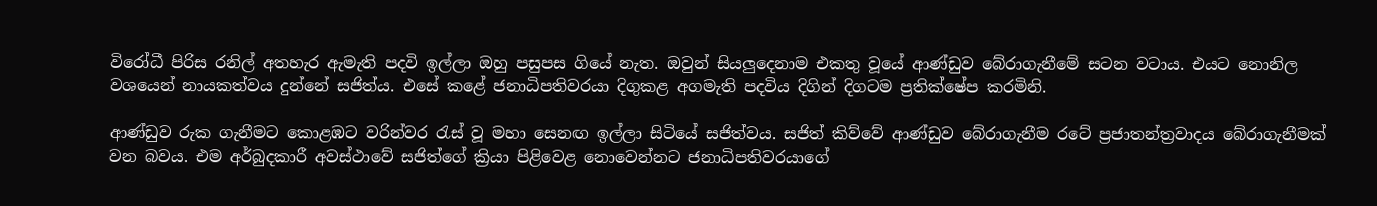විරෝධී පිරිස රනිල් අතහැර ඇමැති පදවි ඉල්ලා ඔහු පසුපස ගියේ නැත. ඔවුන් සියලුදෙනාම එකතු වූයේ ආණ්ඩුව බේරාගැනීමේ සටන වටාය. එයට නොනිල වශයෙන් නායකත්වය දුන්නේ සජිත්ය. එසේ කළේ ජනාධිපතිවරයා දිගුකළ අගමැති පදවිය දිගින් දිගටම ප්‍රතික්ෂේප කරමිනි.

ආණ්ඩුව රුක ගැනීමට කොළඹට වරින්වර රැස් වූ මහා සෙනඟ ඉල්ලා සිටියේ සජිත්වය. සජිත් කිව්වේ ආණ්ඩුව බේරාගැනීම රටේ ප්‍රජාතන්ත්‍රවාදය බේරාගැනීමක් වන බවය. එම අර්බුදකාරී අවස්ථාවේ සජිත්ගේ ක්‍රියා පිළිවෙළ නොවෙන්නට ජනාධිපතිවරයාගේ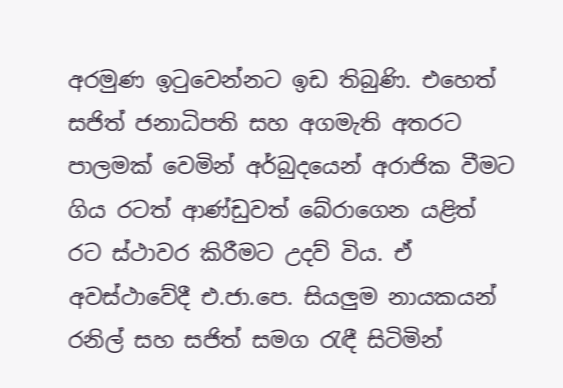අරමුණ ඉටුවෙන්නට ඉඩ තිබුණි. එහෙත් සජිත් ජනාධිපති සහ අගමැති අතරට පාලමක් වෙමින් අර්බුදයෙන් අරාජික වීමට ගිය රටත් ආණ්ඩුවත් බේරාගෙන යළිත් රට ස්ථාවර කිරීමට උදව් විය. ඒ අවස්ථාවේදී එ.ජා.පෙ. සියලුම නායකයන් රනිල් සහ සජිත් සමග රැඳී සිටිමින්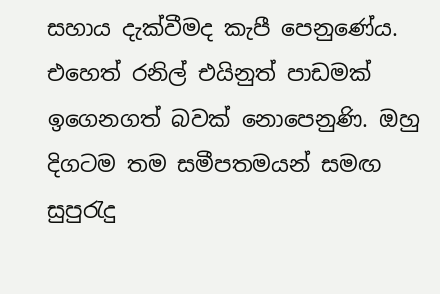සහාය දැක්වීමද කැපී පෙනුණේය. එහෙත් රනිල් එයිනුත් පාඩමක් ඉගෙනගත් බවක් නොපෙනුණි. ඔහු දිගටම තම සමීපතමයන් සමඟ සුපුරැදු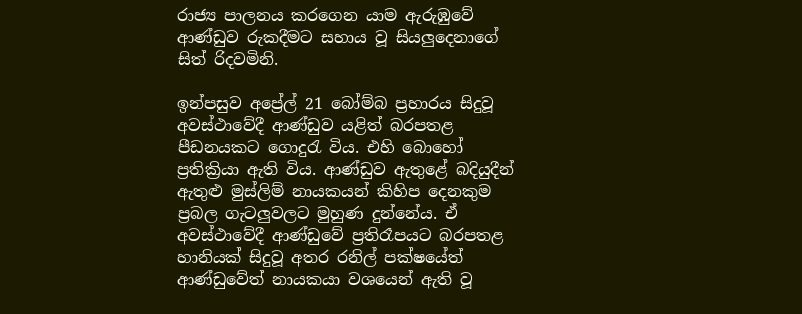රාජ්‍ය පාලනය කරගෙන යාම ඇරුඹුවේ ආණ්ඩුව රුකදීමට සහාය වූ සියලුදෙනාගේ සිත් රිදවමිනි.

ඉන්පසුව අප්‍රේල් 21 බෝම්බ ප්‍රහාරය සිදුවූ අවස්ථාවේදී ආණ්ඩුව යළිත් බරපතළ පීඩනයකට ගොදුරැ විය. එහි බොහෝ ප්‍රතික්‍රියා ඇති විය. ආණ්ඩුව ඇතුළේ බදියුදීන් ඇතුළු මුස්ලිම් නායකයන් කිහිප දෙනකුම ප්‍රබල ගැටලුවලට මුහුණ දුන්නේය. ඒ අවස්ථාවේදී ආණ්ඩුවේ ප්‍රතිරෑපයට බරපතළ හානියක් සිදුවූ අතර රනිල් පක්ෂයේත් ආණ්ඩුවේත් නායකයා වශයෙන් ඇති වූ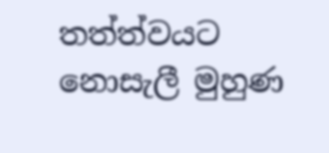තත්ත්වයට නොසැලී මුහුණ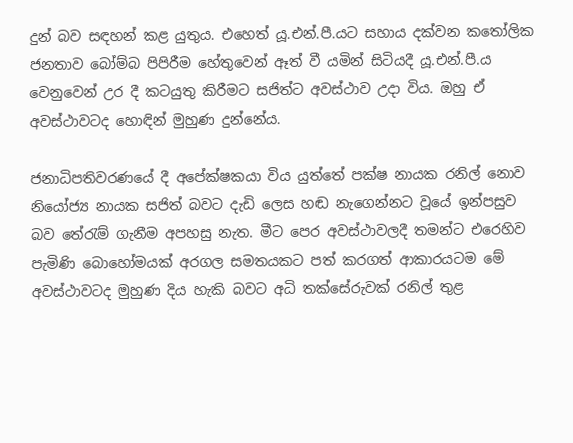දුන් බව සඳහන් කළ යුතුය. එහෙත් යූ.එන්.පී.යට සහාය දක්වන කතෝලික ජනතාව බෝම්බ පිපිරීම හේතුවෙන් ඈත් වී යමින් සිටියදී යූ.එන්.පී.ය වෙනුවෙන් උර දී කටයුතු කිරීමට සජිත්ට අවස්ථාව උදා විය. ඔහු ඒ අවස්ථාවටද හොඳින් මුහුණ දුන්නේය.

ජනාධිපතිවරණයේ දී අපේක්ෂකයා විය යුත්තේ පක්ෂ නායක රනිල් නොව නියෝජ්‍ය නායක සජිත් බවට දැඩි ලෙස හඬ නැගෙන්නට වූයේ ඉන්පසුව බව තේරැම් ගැනීම අපහසු නැත. මීට පෙර අවස්ථාවලදී තමන්ට එරෙහිව පැමිණි බොහෝමයක් අරගල සමතයකට පත් කරගත් ආකාරයටම මේ අවස්ථාවටද මුහුණ දිය හැකි බවට අධි තක්සේරුවක් රනිල් තුළ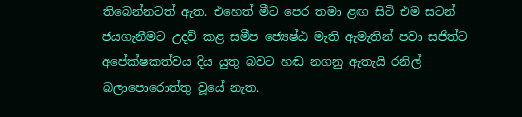තිබෙන්නටත් ඇත. එහෙත් මීට පෙර තමා ළඟ සිටි එම සටන් ජයගැනීමට උදව් කළ සමීප ජ්‍යෙෂ්ඨ මැති ඇමැතින් පවා සජිත්ට අපේක්ෂකත්වය දිය යුතු බවට හඬ නගනු ඇතැයි රනිල් බලාපොරොත්තු වූයේ නැත.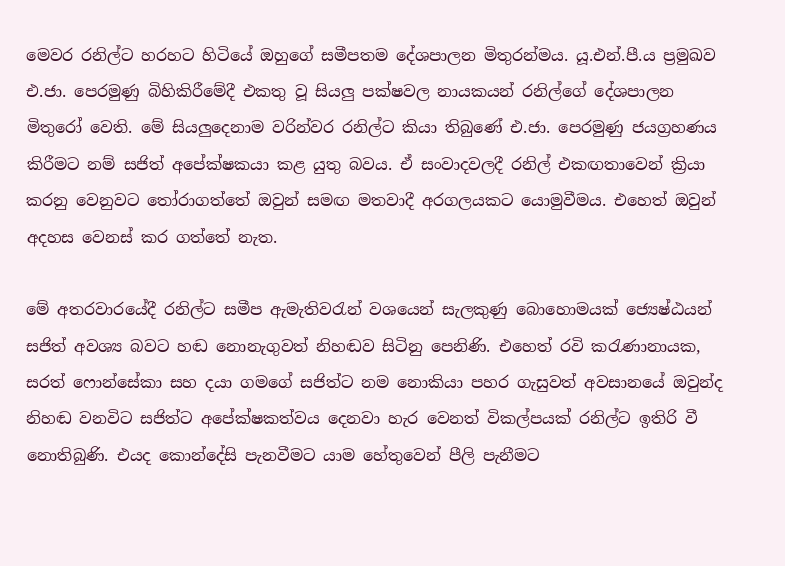මෙවර රනිල්ට හරහට හිටියේ ඔහුගේ සමීපතම දේශපාලන මිතුරන්මය. යූ.එන්.පී.ය ප්‍රමුඛව එ.ජා. පෙරමුණු බිහිකිරීමේදී එකතු වූ සියලු පක්ෂවල නායකයන් රනිල්ගේ දේශපාලන මිතුරෝ වෙති. මේ සියලුදෙනාම වරින්වර රනිල්ට කියා තිබුණේ එ.ජා. පෙරමුණු ජයග්‍රහණය කිරීමට නම් සජිත් අපේක්ෂකයා කළ යුතු බවය. ඒ සංවාදවලදී රනිල් එකඟතාවෙන් ක්‍රියා කරනු වෙනුවට තෝරාගත්තේ ඔවුන් සමඟ මතවාදී අරගලයකට යොමුවීමය. එහෙත් ඔවුන් අදහස වෙනස් කර ගත්තේ නැත.

මේ අතරවාරයේදී රනිල්ට සමීප ඇමැතිවරැන් වශයෙන් සැලකුණු බොහොමයක් ජ්‍යෙෂ්ඨයන් සජිත් අවශ්‍ය බවට හඬ නොනැගුවත් නිහඬව සිටිනු පෙනිණි. එහෙත් රවි කරැණානායක, සරත් ෆොන්සේකා සහ දයා ගමගේ සජිත්ට නම නොකියා පහර ගැසුවත් අවසානයේ ඔවුන්ද නිහඬ වනවිට සජිත්ට අපේක්ෂකත්වය දෙනවා හැර වෙනත් විකල්පයක් රනිල්ට ඉතිරි වී නොතිබුණි. එයද කොන්දේසි පැනවීමට යාම හේතුවෙන් පීලි පැනීමට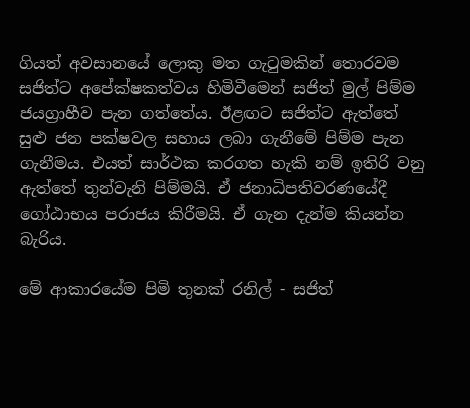ගියත් අවසානයේ ලොකු මත ගැටුමකින් තොරවම සජිත්ට අපේක්ෂකත්වය හිමිවීමෙන් සජිත් මුල් පිම්ම ජයග්‍රාහීව පැන ගත්තේය. ඊළඟට සජිත්ට ඇත්තේ සුළු ජන පක්ෂවල සහාය ලබා ගැනීමේ පිම්ම පැන ගැනීමය. එයත් සාර්ථක කරගත හැකි නම් ඉතිරි වනු ඇත්තේ තුන්වැනි පිම්මයි. ඒ ජනාධිපතිවරණයේදී ගෝඨාභය පරාජය කිරීමයි. ඒ ගැන දැන්ම කියන්න බැරිය.

මේ ආකාරයේම පිමි තුනක් රනිල් - සජිත්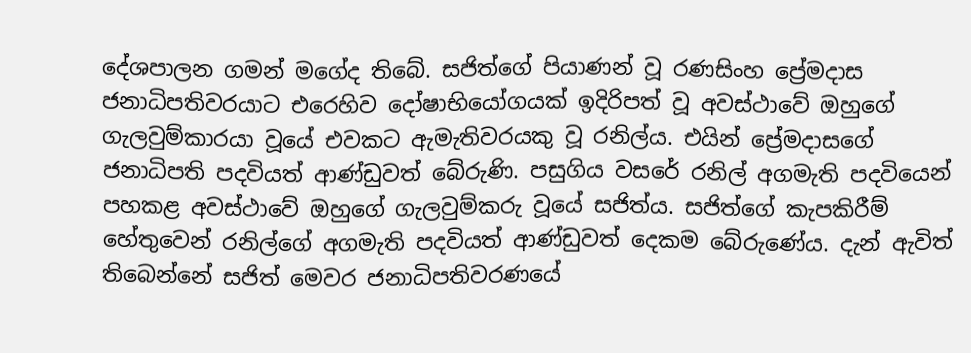දේශපාලන ගමන් මගේද තිබේ. සජිත්ගේ පියාණන් වූ රණසිංහ ප්‍රේමදාස ජනාධිපතිවරයාට එරෙහිව දෝෂාභියෝගයක් ඉදිරිපත් වූ අවස්ථාවේ ඔහුගේ ගැලවුම්කාරයා වූයේ එවකට ඇමැතිවරයකු වූ රනිල්ය. එයින් ප්‍රේමදාසගේ ජනාධිපති පදවියත් ආණ්ඩුවත් බේරුණි. පසුගිය වසරේ රනිල් අගමැති පදවියෙන් පහකළ අවස්ථාවේ ඔහුගේ ගැලවුම්කරු වූයේ සජිත්ය. සජිත්ගේ කැපකිරීම් හේතුවෙන් රනිල්ගේ අගමැති පදවියත් ආණ්ඩුවත් දෙකම බේරුණේය. දැන් ඇවිත් තිබෙන්නේ සජිත් මෙවර ජනාධිපතිවරණයේ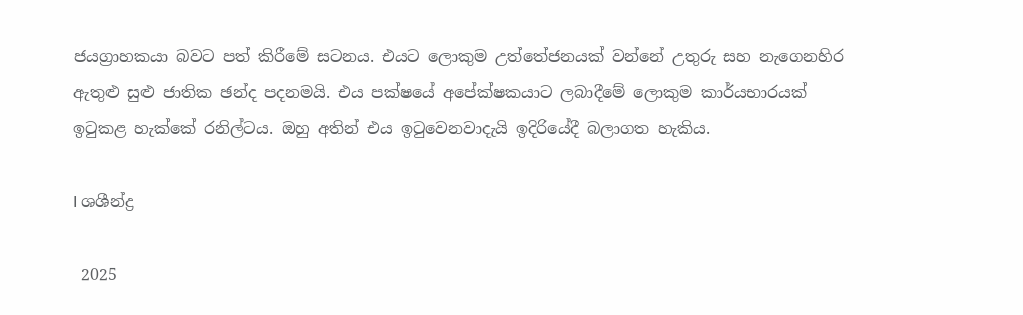ජයග්‍රාහකයා බවට පත් කිරීමේ සටනය. එයට ලොකුම උත්තේජනයක් වන්නේ උතුරු සහ නැගෙනහිර ඇතුළු සුළු ජාතික ඡන්ද පදනමයි. එය පක්ෂයේ අපේක්ෂකයාට ලබාදීමේ ලොකුම කාර්යභාරයක් ඉටුකළ හැක්කේ රනිල්ටය. ඔහු අතින් එය ඉටුවෙනවාදැයි ඉදිරියේදී බලාගත හැකිය.

I ශශීන්ද්‍ර

 2025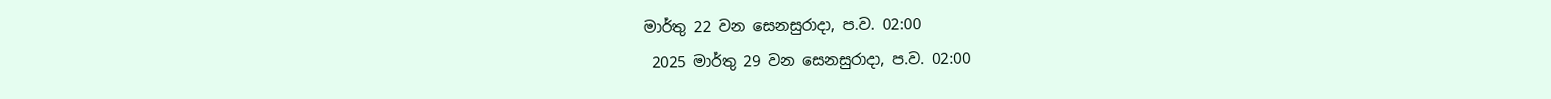මාර්තු 22 වන සෙනසුරාදා, ප.ව. 02:00
 2025 මාර්තු 29 වන සෙනසුරාදා, ප.ව. 02:00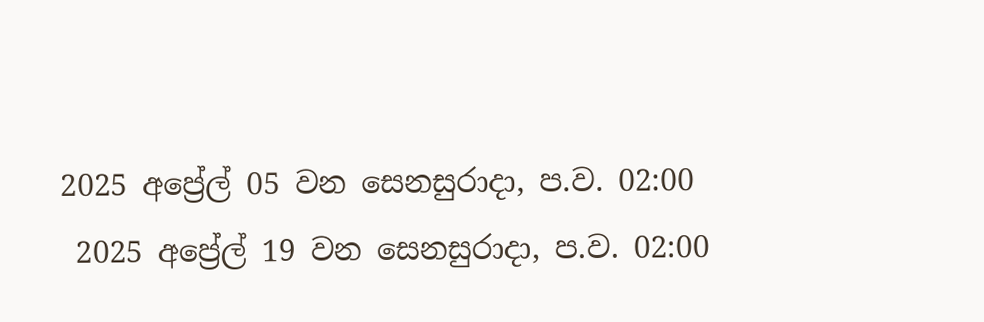2025 අප්‍රේල් 05 වන සෙනසුරාදා, ප.ව. 02:00
 2025 අප්‍රේල් 19 වන සෙනසුරාදා, ප.ව. 02:00